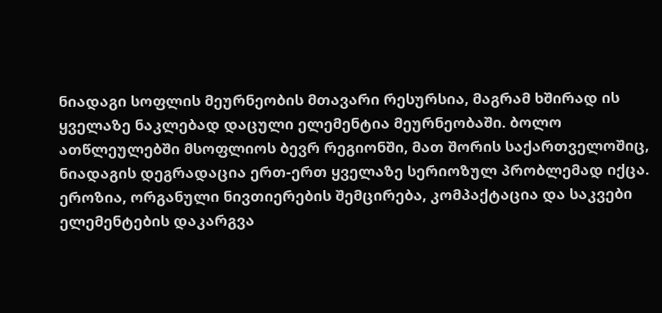ნიადაგი სოფლის მეურნეობის მთავარი რესურსია, მაგრამ ხშირად ის ყველაზე ნაკლებად დაცული ელემენტია მეურნეობაში. ბოლო ათწლეულებში მსოფლიოს ბევრ რეგიონში, მათ შორის საქართველოშიც, ნიადაგის დეგრადაცია ერთ-ერთ ყველაზე სერიოზულ პრობლემად იქცა.
ეროზია, ორგანული ნივთიერების შემცირება, კომპაქტაცია და საკვები ელემენტების დაკარგვა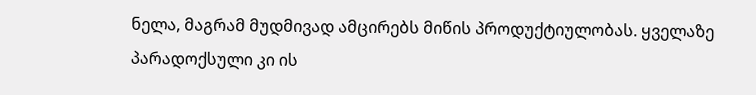ნელა, მაგრამ მუდმივად ამცირებს მიწის პროდუქტიულობას. ყველაზე პარადოქსული კი ის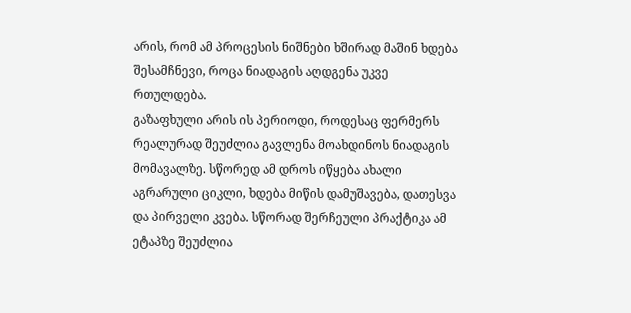არის, რომ ამ პროცესის ნიშნები ხშირად მაშინ ხდება შესამჩნევი, როცა ნიადაგის აღდგენა უკვე რთულდება.
გაზაფხული არის ის პერიოდი, როდესაც ფერმერს რეალურად შეუძლია გავლენა მოახდინოს ნიადაგის მომავალზე. სწორედ ამ დროს იწყება ახალი აგრარული ციკლი, ხდება მიწის დამუშავება, დათესვა და პირველი კვება. სწორად შერჩეული პრაქტიკა ამ ეტაპზე შეუძლია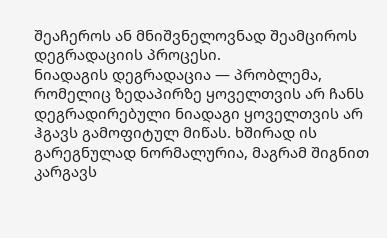შეაჩეროს ან მნიშვნელოვნად შეამციროს დეგრადაციის პროცესი.
ნიადაგის დეგრადაცია — პრობლემა, რომელიც ზედაპირზე ყოველთვის არ ჩანს
დეგრადირებული ნიადაგი ყოველთვის არ ჰგავს გამოფიტულ მიწას. ხშირად ის გარეგნულად ნორმალურია, მაგრამ შიგნით კარგავს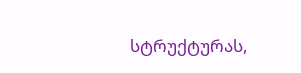სტრუქტურას,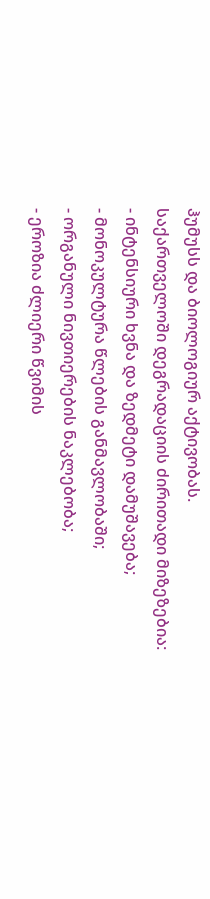ჰუმუსს და ბიოლოგიურ აქტივობას.
საქართველოში დეგრადაციის ძირითადი მიზეზებია:
- ინტენსიური ხვნა და ზედმეტი დამუშავება;
- მონოკულტურა წლების განმავლობაში;
- ორგანული ნივთიერების ნაკლებობა;
- ეროზია ძლიერი წვიმის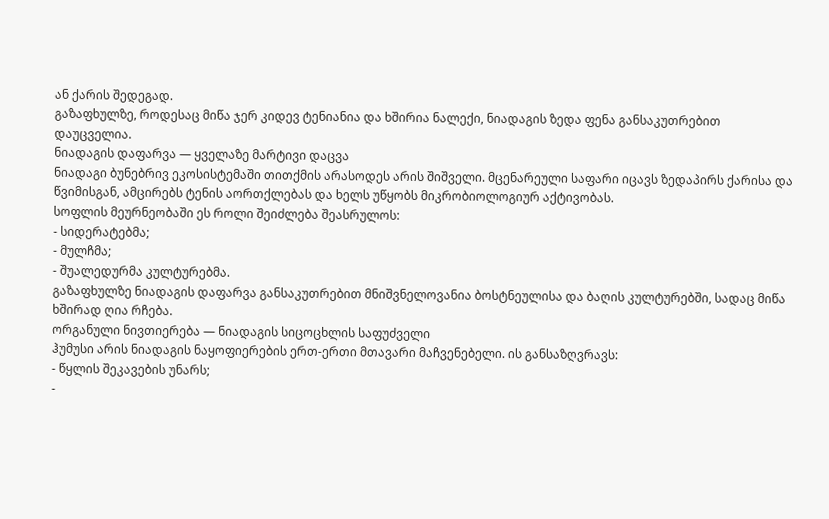ან ქარის შედეგად.
გაზაფხულზე, როდესაც მიწა ჯერ კიდევ ტენიანია და ხშირია ნალექი, ნიადაგის ზედა ფენა განსაკუთრებით დაუცველია.
ნიადაგის დაფარვა — ყველაზე მარტივი დაცვა
ნიადაგი ბუნებრივ ეკოსისტემაში თითქმის არასოდეს არის შიშველი. მცენარეული საფარი იცავს ზედაპირს ქარისა და წვიმისგან, ამცირებს ტენის აორთქლებას და ხელს უწყობს მიკრობიოლოგიურ აქტივობას.
სოფლის მეურნეობაში ეს როლი შეიძლება შეასრულოს:
- სიდერატებმა;
- მულჩმა;
- შუალედურმა კულტურებმა.
გაზაფხულზე ნიადაგის დაფარვა განსაკუთრებით მნიშვნელოვანია ბოსტნეულისა და ბაღის კულტურებში, სადაც მიწა ხშირად ღია რჩება.
ორგანული ნივთიერება — ნიადაგის სიცოცხლის საფუძველი
ჰუმუსი არის ნიადაგის ნაყოფიერების ერთ-ერთი მთავარი მაჩვენებელი. ის განსაზღვრავს:
- წყლის შეკავების უნარს;
-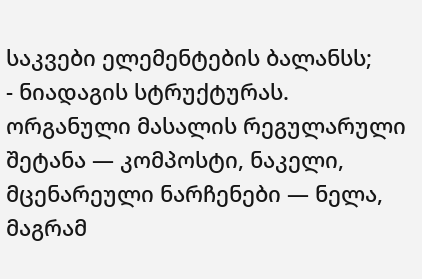საკვები ელემენტების ბალანსს;
- ნიადაგის სტრუქტურას.
ორგანული მასალის რეგულარული შეტანა — კომპოსტი, ნაკელი, მცენარეული ნარჩენები — ნელა, მაგრამ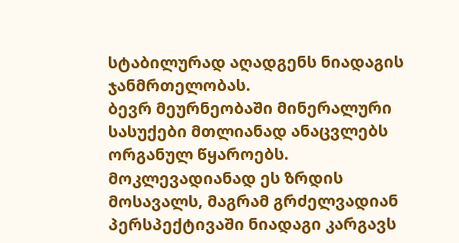სტაბილურად აღადგენს ნიადაგის ჯანმრთელობას.
ბევრ მეურნეობაში მინერალური სასუქები მთლიანად ანაცვლებს ორგანულ წყაროებს. მოკლევადიანად ეს ზრდის მოსავალს, მაგრამ გრძელვადიან პერსპექტივაში ნიადაგი კარგავს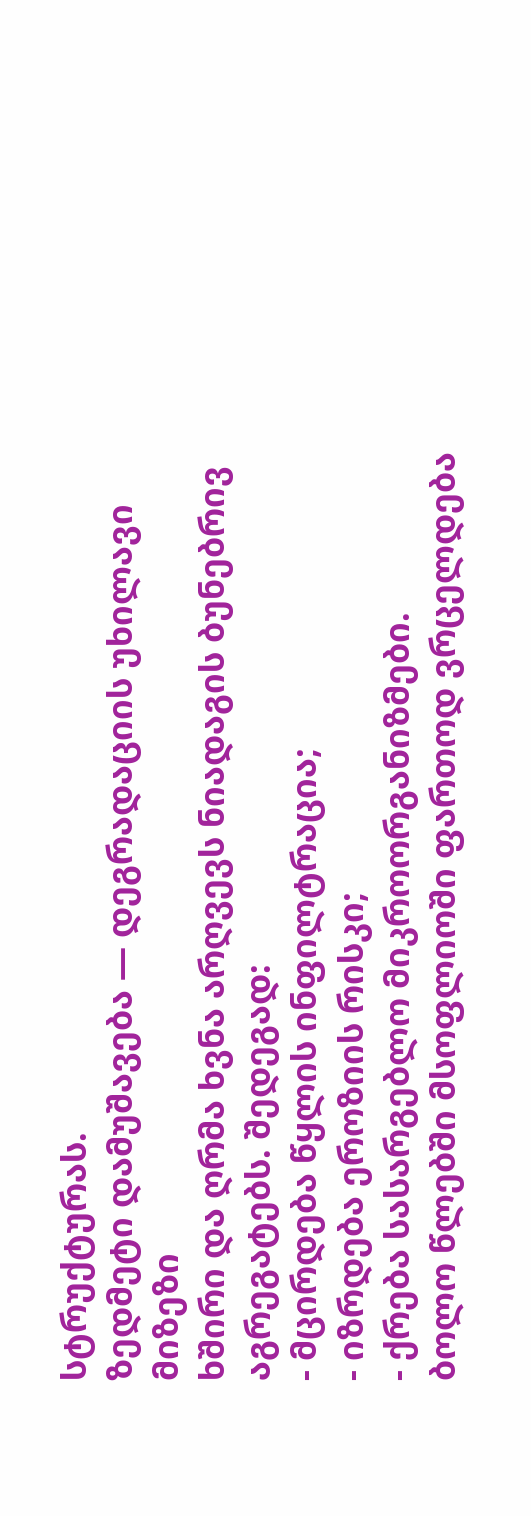სტრუქტურას.
ზედმეტი დამუშავება — დეგრადაციის უხილავი მიზეზი
ხშირი და ღრმა ხვნა არღვევს ნიადაგის ბუნებრივ აგრეგატებს. შედეგად:
- მცირდება წყლის ინფილტრაცია;
- იზრდება ეროზიის რისკი;
- ქრება სასარგებლო მიკროორგანიზმები.
ბოლო წლებში მსოფლიოში ფართოდ ვრცელდება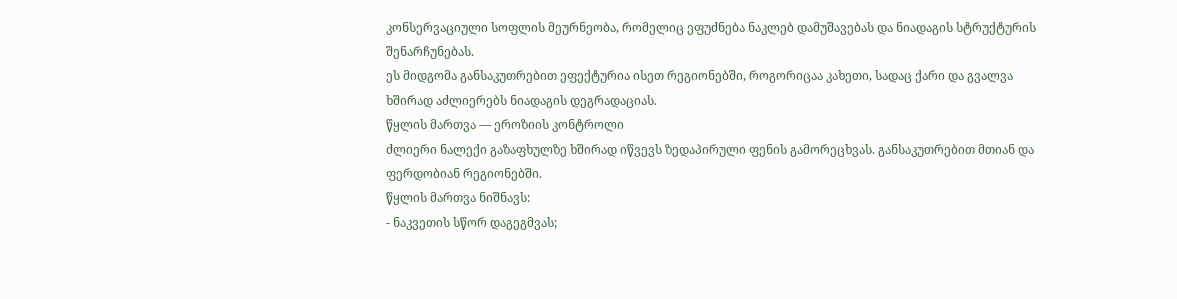კონსერვაციული სოფლის მეურნეობა, რომელიც ეფუძნება ნაკლებ დამუშავებას და ნიადაგის სტრუქტურის შენარჩუნებას.
ეს მიდგომა განსაკუთრებით ეფექტურია ისეთ რეგიონებში, როგორიცაა კახეთი, სადაც ქარი და გვალვა ხშირად აძლიერებს ნიადაგის დეგრადაციას.
წყლის მართვა — ეროზიის კონტროლი
ძლიერი ნალექი გაზაფხულზე ხშირად იწვევს ზედაპირული ფენის გამორეცხვას. განსაკუთრებით მთიან და ფერდობიან რეგიონებში.
წყლის მართვა ნიშნავს:
- ნაკვეთის სწორ დაგეგმვას;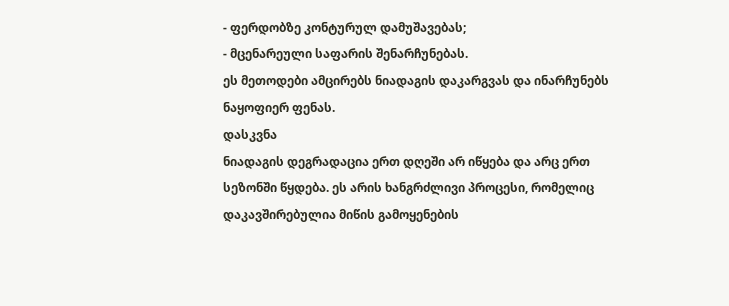- ფერდობზე კონტურულ დამუშავებას;
- მცენარეული საფარის შენარჩუნებას.
ეს მეთოდები ამცირებს ნიადაგის დაკარგვას და ინარჩუნებს ნაყოფიერ ფენას.
დასკვნა
ნიადაგის დეგრადაცია ერთ დღეში არ იწყება და არც ერთ სეზონში წყდება. ეს არის ხანგრძლივი პროცესი, რომელიც დაკავშირებულია მიწის გამოყენების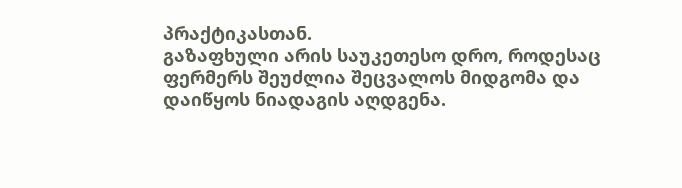პრაქტიკასთან.
გაზაფხული არის საუკეთესო დრო, როდესაც ფერმერს შეუძლია შეცვალოს მიდგომა და დაიწყოს ნიადაგის აღდგენა.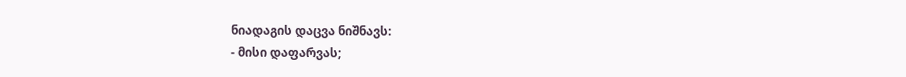ნიადაგის დაცვა ნიშნავს:
- მისი დაფარვას;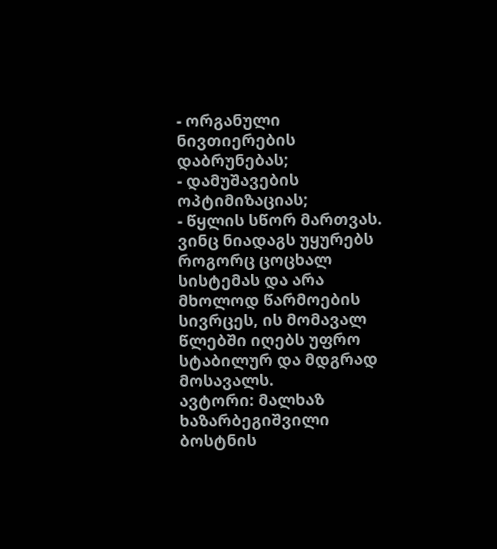- ორგანული ნივთიერების დაბრუნებას;
- დამუშავების ოპტიმიზაციას;
- წყლის სწორ მართვას.
ვინც ნიადაგს უყურებს როგორც ცოცხალ სისტემას და არა მხოლოდ წარმოების სივრცეს, ის მომავალ წლებში იღებს უფრო სტაბილურ და მდგრად მოსავალს.
ავტორი: მალხაზ ხაზარბეგიშვილი
ბოსტნის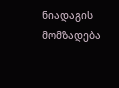ნიადაგის მომზადება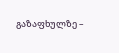გაზაფხულზე –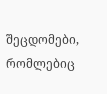შეცდომები, რომლებიც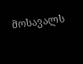მოსავალს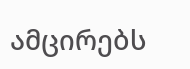ამცირებს